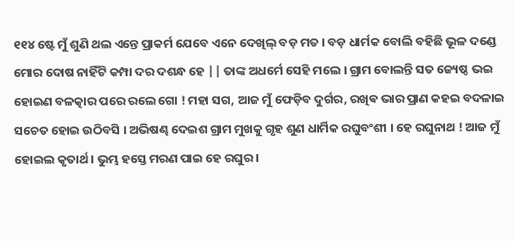୧୧୪ ଷ୍ଟେ ମୁଁ ଶୁଣି ଥଲ ଏନ୍ତେ ପ୍ରାକର୍ମ ଯେବେ ଏନେ ଦେଖିଲ୍ ବଡ଼ ମତ । ବଡ଼ ଧାର୍ମକ ବୋଲି ବହିଛି ଭୂଳ ଦଣ୍ଡେ ମୋର ଦୋଷ ନାହିଁଟି କମ୍ପା ଦର ଦଶନ୍ଧ ହେ || ତାଙ୍କ ଅଧର୍ମେ ସେହି ମଲେ । ଗ୍ରାମ ବୋଲନ୍ତି ସତ ଜ୍ୟେଷ୍ଠ ଭଇ ହୋଇଣ ବଳତ୍କାର ପରେ ରଲେ ଗୋ ! ମହା ସଗ, ଆଜ ମୁଁ ଫେଡ଼ିବ ଦୁର୍ଗର, ରଖିଵ ଭାର ପ୍ରାଣ କହଇ ବଦଳାଇ ସଚେତ ହୋଇ ଉଠିବସି । ଅଭିଷଣ୍ଢ ଦେଇଶ ଗ୍ରାମ ମୁଖକୁ ଗୃହ ଶୁଣ ଧାର୍ମିକ ରଘୁବଂଶୀ । ହେ ରଘୁନାଥ ! ଆଜ ମୁଁ ହୋଇଲ କୃତାର୍ଥ । ଭୁମ୍ଭ ହସ୍ତେ ମରଣ ପାଇ ହେ ରଘୁର ।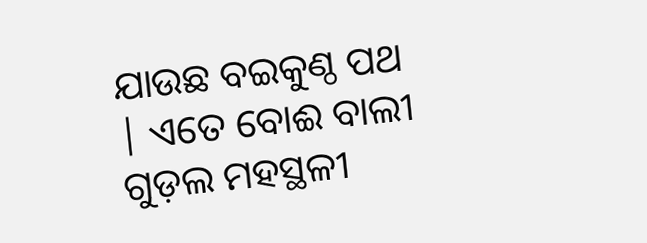ଯାଉଛ ବଇକୁଣ୍ଠ ପଥ | ଏତେ ବୋଈ ବାଲୀ ଗୁଡ଼ଲ ମହସ୍ଥଳୀ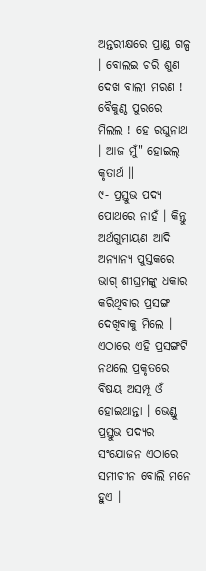ଅନ୍ତରୀକ୍ଷରେ ପ୍ରାଣ୍ଡ ଗଳ୍ପ । ବୋଲଇ ଚରି ଶୁଣ ଦେଖ ବାଲୀ ମରଣ ! ବୈକୁଣ୍ଠ ପୁରରେ ମିଲଲ ! ହେ ରଘୁନାଥ । ଆଜ ମୁଁ" ହୋଇଲ୍ କୃତାର୍ଥ ॥
୯- ପ୍ରସ୍ତୁଭ ପଦ୍ୟ ପୋଥରେ ନାହଁ । କିନ୍ତୁ ଅର୍ଥଗୁମାୟଣ ଆଦି ଅନ୍ୟାନ୍ୟ ପୁସ୍ତକରେ ଭାଗ୍ ଶୀଘ୍ରମଙ୍କୁ ଧକାର କରିଥିବାର ପ୍ରସଙ୍ଗ ଦେଖିବାକୁ ମିଲେ । ଏଠାରେ ଏହି ପ୍ରସଙ୍ଗଟି ନଥଲେ ପ୍ରକୃତରେ ବିଷୟ ଅସମ୍ପୂ ଓଁ ହୋଇଥାନ୍ତା । ଭେଣ୍ଡୁ ପ୍ରସ୍ତୁଭ ପଦ୍ୟର ସଂଯୋଜନ ଏଠାରେ ସମୀଚୀନ ବୋଲି ମନେ ହୁଏ ।